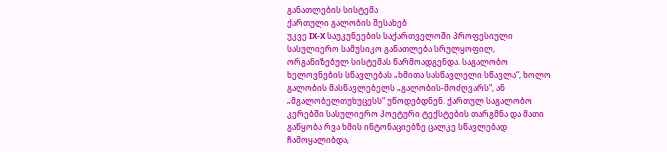განათლების სისტემა
ქართული გალობის შესახებ
უკვე IX-X საუკუნეების საქართველოში პროფესიული სასულიერო სამუსიკო განათლება სრულყოფილ, ორგანიზებულ სისტემას წარმოადგენდა. საგალობო ხელოვნების სწავლებას „ხმითა სასწავლელი სწავლა“, ხოლო გალობის მასწავლებელს „გალობის-მოძღვარს“, ან „მგალობელთუხუცესს“ უწოდებდნენ. ქართულ საგალობო კერებში სასულიერო პოეტური ტექსტების თარგმნა და მათი გაწყობა რვა ხმის ინტონაციებზე ცალკე სწავლებად ჩამოყალიბდა,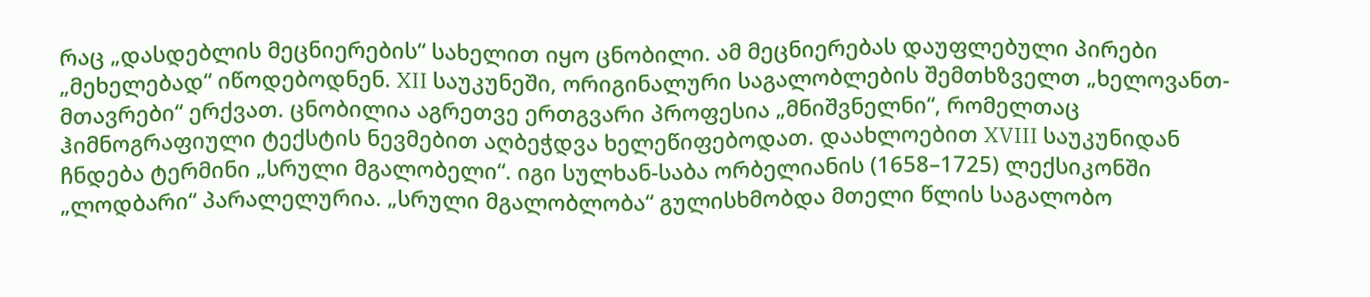რაც „დასდებლის მეცნიერების“ სახელით იყო ცნობილი. ამ მეცნიერებას დაუფლებული პირები „მეხელებად“ იწოდებოდნენ. XII საუკუნეში, ორიგინალური საგალობლების შემთხზველთ „ხელოვანთ-მთავრები“ ერქვათ. ცნობილია აგრეთვე ერთგვარი პროფესია „მნიშვნელნი“, რომელთაც ჰიმნოგრაფიული ტექსტის ნევმებით აღბეჭდვა ხელეწიფებოდათ. დაახლოებით XVIII საუკუნიდან ჩნდება ტერმინი „სრული მგალობელი“. იგი სულხან-საბა ორბელიანის (1658–1725) ლექსიკონში „ლოდბარი“ პარალელურია. „სრული მგალობლობა“ გულისხმობდა მთელი წლის საგალობო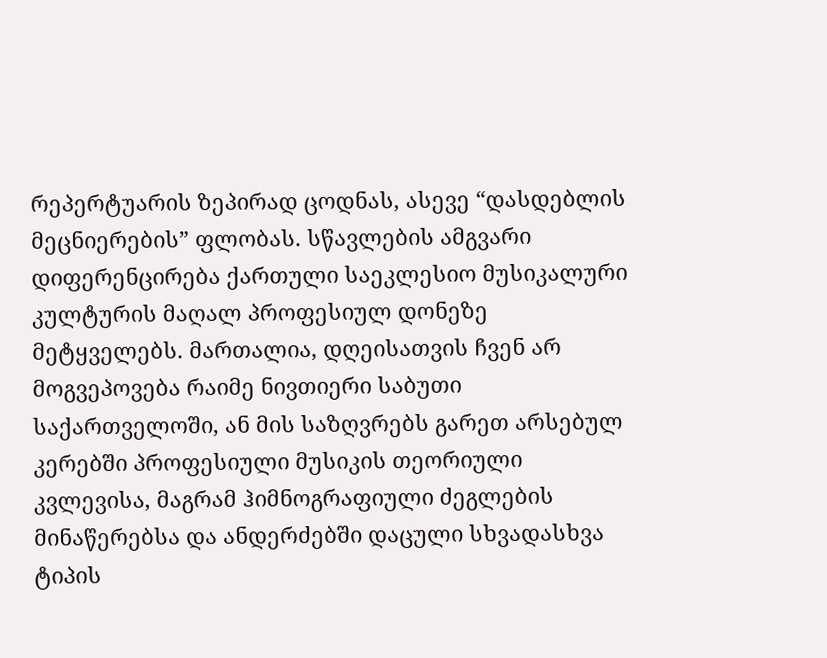რეპერტუარის ზეპირად ცოდნას, ასევე “დასდებლის მეცნიერების” ფლობას. სწავლების ამგვარი დიფერენცირება ქართული საეკლესიო მუსიკალური კულტურის მაღალ პროფესიულ დონეზე მეტყველებს. მართალია, დღეისათვის ჩვენ არ მოგვეპოვება რაიმე ნივთიერი საბუთი საქართველოში, ან მის საზღვრებს გარეთ არსებულ კერებში პროფესიული მუსიკის თეორიული კვლევისა, მაგრამ ჰიმნოგრაფიული ძეგლების მინაწერებსა და ანდერძებში დაცული სხვადასხვა ტიპის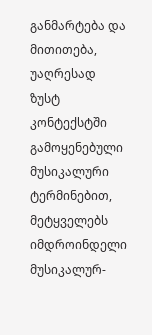განმარტება და მითითება, უაღრესად ზუსტ კონტექსტში გამოყენებული მუსიკალური ტერმინებით, მეტყველებს იმდროინდელი მუსიკალურ-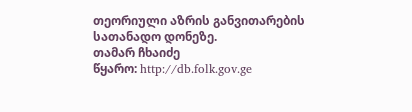თეორიული აზრის განვითარების სათანადო დონეზე.
თამარ ჩხაიძე
წყარო: http://db.folk.gov.ge